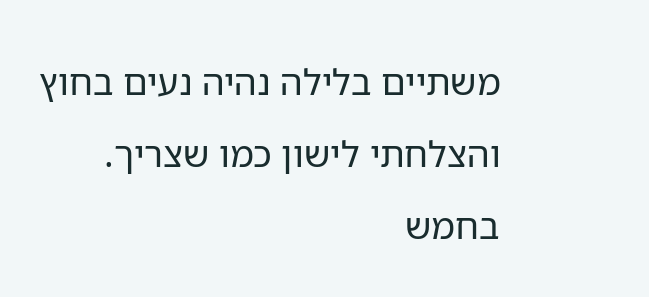משתיים בלילה נהיה נעים בחוץ והצלחתי לישון כמו שצריך. בחמש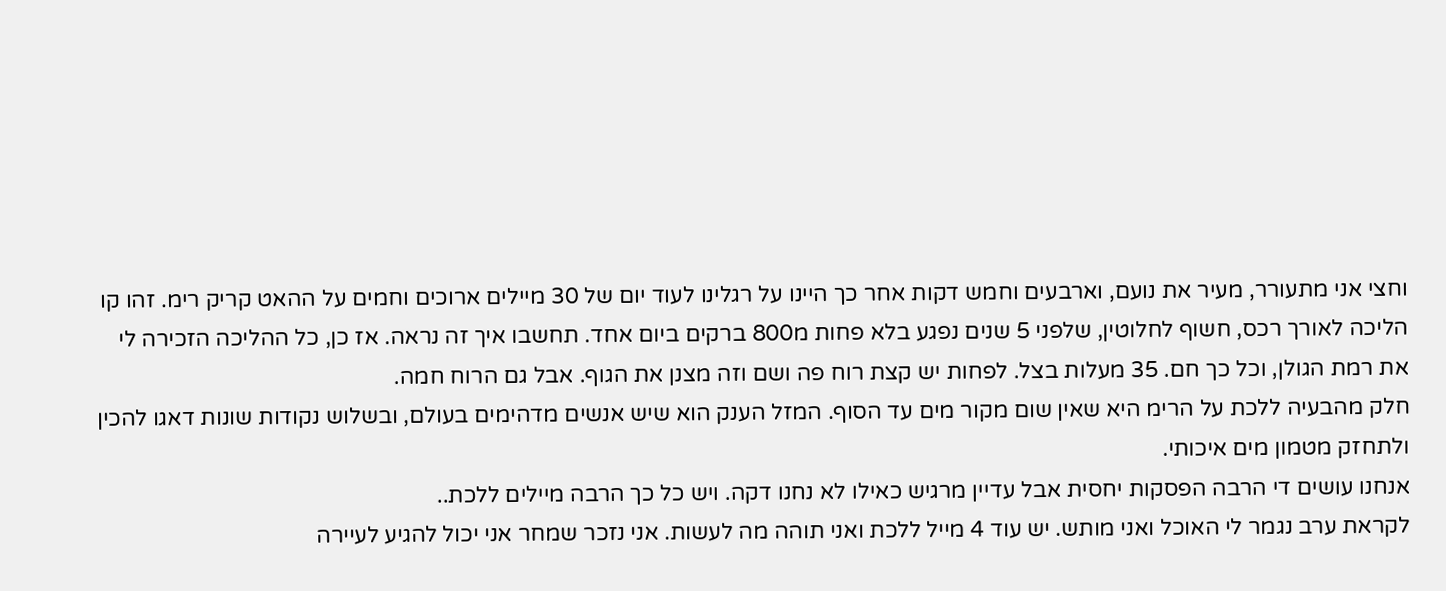וחצי אני מתעורר, מעיר את נועם, וארבעים וחמש דקות אחר כך היינו על רגלינו לעוד יום של 30 מיילים ארוכים וחמים על ההאט קריק רימ. זהו קו הליכה לאורך רכס, חשוף לחלוטין, שלפני 5 שנים נפגע בלא פחות מ800 ברקים ביום אחד. תחשבו איך זה נראה. אז כן, כל ההליכה הזכירה לי את רמת הגולן, וכל כך חם. 35 מעלות בצל. לפחות יש קצת רוח פה ושם וזה מצנן את הגוף. אבל גם הרוח חמה.
חלק מהבעיה ללכת על הרימ היא שאין שום מקור מים עד הסוף. המזל הענק הוא שיש אנשים מדהימים בעולם, ובשלוש נקודות שונות דאגו להכין ולתחזק מטמון מים איכותי.
אנחנו עושים די הרבה הפסקות יחסית אבל עדיין מרגיש כאילו לא נחנו דקה. ויש כל כך הרבה מיילים ללכת..
לקראת ערב נגמר לי האוכל ואני מותש. יש עוד 4 מייל ללכת ואני תוהה מה לעשות. אני נזכר שמחר אני יכול להגיע לעיירה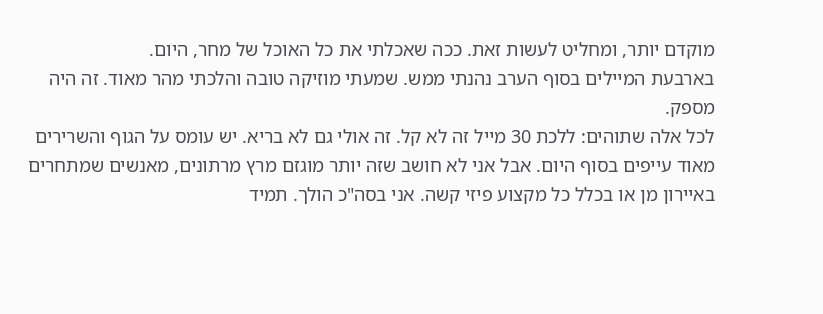מוקדם יותר, ומחליט לעשות זאת. ככה שאכלתי את כל האוכל של מחר, היום.
בארבעת המיילים בסוף הערב נהנתי ממש. שמעתי מוזיקה טובה והלכתי מהר מאוד. זה היה מספק.
לכל אלה שתוהים: ללכת 30 מייל זה לא קל. זה אולי גם לא בריא. יש עומס על הגוף והשרירים מאוד עייפים בסוף היום. אבל אני לא חושב שזה יותר מוגזם מרץ מרתונים, מאנשים שמתחרים באיירון מן או בכלל כל מקצוע פיזי קשה. אני בסה"כ הולך. תמיד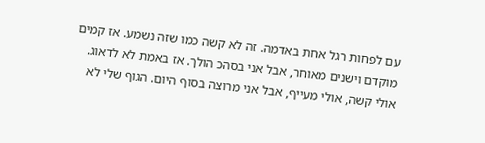עם לפחות רגל אחת באדמה. זה לא קשה כמו שזה נשמע. אז קמים מוקדם וישנים מאוחר, אבל אני בסהכ הולך. אז באמת לא לדאוג. אולי קשה, אולי מעייף, אבל אני מרוצה בסוף היום. הגוף שלי לא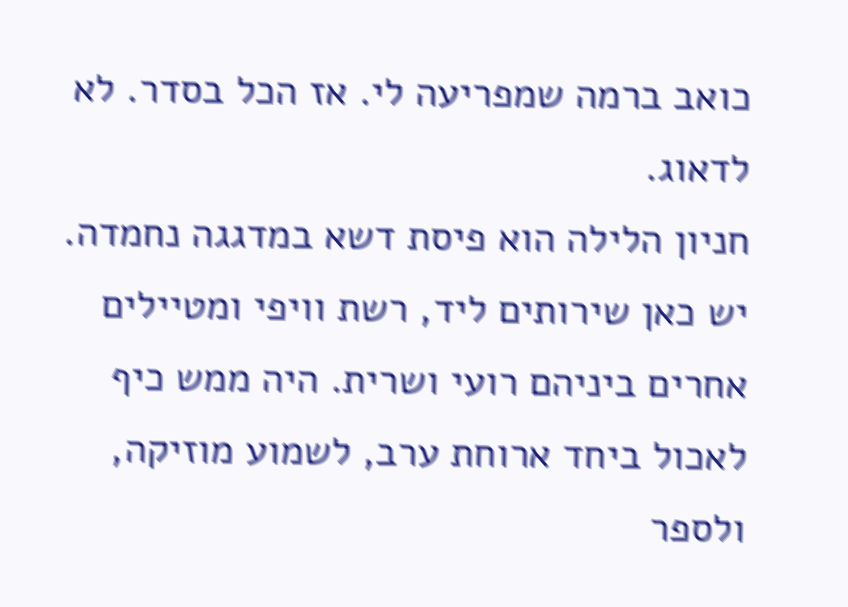כואב ברמה שמפריעה לי. אז הכל בסדר. לא לדאוג.
חניון הלילה הוא פיסת דשא במדגגה נחמדה. יש כאן שירותים ליד, רשת וויפי ומטיילים אחרים ביניהם רועי ושרית. היה ממש כיף לאכול ביחד ארוחת ערב, לשמוע מוזיקה, ולספר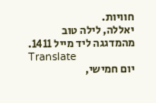חוויות.
יאללה, לילה טוב מהמדגגה ליד מייל 1411.
Translate
יום חמישי,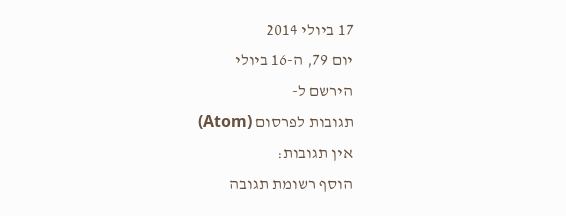17 ביולי 2014
יום 79, ה-16 ביולי
הירשם ל-
תגובות לפרסום (Atom)
אין תגובות:
הוסף רשומת תגובה